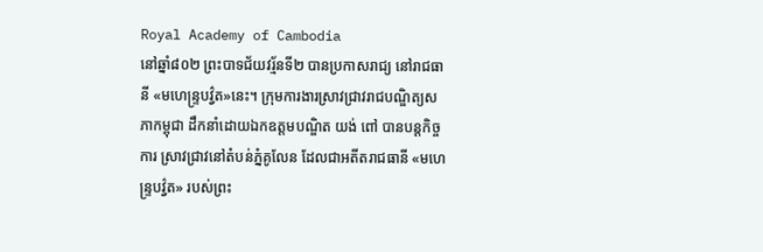Royal Academy of Cambodia
នៅឆ្នាំ៨០២ ព្រះបាទជ័យវរ្ម័នទី២ បានប្រកាសរាជ្យ នៅរាជធានី «មហេន្ទ្របវ្វ៌ត»នេះ។ ក្រុមការងារស្រាវជ្រាវរាជបណ្ឌិត្យសភាកម្ពុជា ដឹកនាំដោយឯកឧត្តមបណ្ឌិត យង់ ពៅ បានបន្តកិច្ចការ ស្រាវជ្រាវនៅតំបន់ភ្នំគូលែន ដែលជាអតីតរាជធានី «មហេន្រ្ទបវ៌្វត» របស់ព្រះ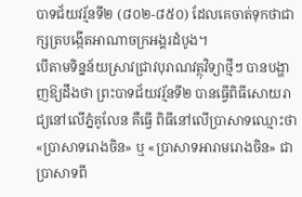បាទជ័យវរ្ម័នទី២ (៨០២-៨៥០) ដែលគេចាត់ទុកថាជាក្សត្របង្កើតអាណាចក្រអង្គរដំបូង។
បើតាមទិន្នន័យស្រាវជ្រាវបុរាណវត្ថុវិទ្យាថ្មីៗ បានបង្ហាញឱ្យដឹងថា ព្រះបាទជ័យវរ្ម័នទី២ បានធ្វើពិធីសោយរាជ្យនៅលើភ្នំគូលែន គឺធ្វើ ពិធីនៅលើប្រាសាទឈ្មោះថា «ប្រាសាទរោងចិន» ឬ «ប្រាសាទអារាមរោងចិន» ជាប្រាសាទពី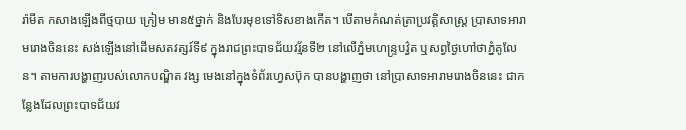រ៉ាមីត កសាងឡើងពីថ្មបាយ ក្រៀម មាន៥ថ្នាក់ និងបែរមុខទៅទិសខាងកើត។ បើតាមកំណត់ត្រាប្រវត្តិសាស្ត្រ ប្រាសាទអារាមរោងចិននេះ សង់ឡើងនៅដើមសតវត្សរ៍ទី៩ ក្នុងរាជព្រះបាទជ័យវរ្ម័នទី២ នៅលើភ្នំមហេន្ទ្របវ្វ៌ត ឬសព្វថ្ងៃហៅថាភ្នំគូលែន។ តាមការបង្ហាញរបស់លោកបណ្ឌិត វង្ស មេងនៅក្នុងទំព័រហ្វេសប៊ុក បានបង្ហាញថា នៅប្រាសាទអារាមរោងចិននេះ ជាកន្លែងដែលព្រះបាទជ័យវ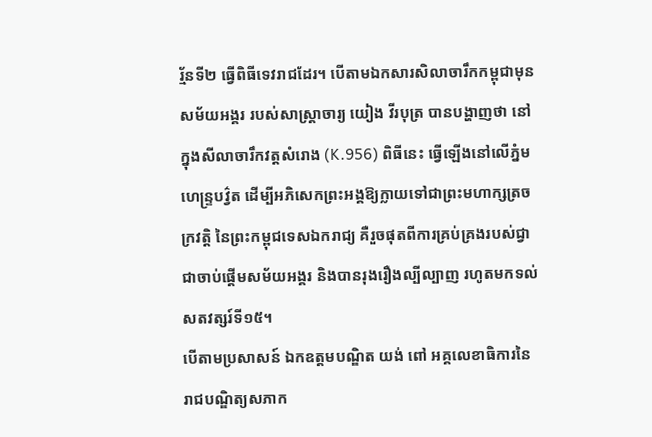រ័្មនទី២ ធ្វើពិធីទេវរាជដែរ។ បើតាមឯកសារសិលាចារឹកកម្ពុជាមុនសម័យអង្គរ របស់សាស្ត្រាចារ្យ យៀង វីរបុត្រ បានបង្ហាញថា នៅក្នុងសីលាចារឹកវត្តសំរោង (K.956) ពិធីនេះ ធ្វើឡើងនៅលើភ្នំមហេន្ទ្របវ្វ៌ត ដើម្បីអភិសេកព្រះអង្គឱ្យក្លាយទៅជាព្រះមហាក្សត្រចក្រវត្តិ នៃព្រះកម្ពុជទេសឯករាជ្យ គឺរួចផុតពីការគ្រប់គ្រងរបស់ជ្វា ជាចាប់ផ្តើមសម័យអង្គរ និងបានរុងរឿងល្បីល្បាញ រហូតមកទល់សតវត្សរ៍ទី១៥។
បើតាមប្រសាសន៍ ឯកឧត្តមបណ្ឌិត យង់ ពៅ អគ្គលេខាធិការនៃរាជបណ្ឌិត្យសភាក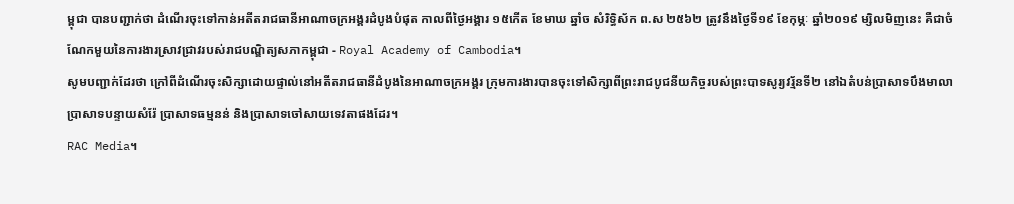ម្ពុជា បានបញ្ជាក់ថា ដំណើរចុះទៅកាន់អតីតរាជធានីអាណាចក្រអង្គរដំបូងបំផុត កាលពីថ្ងៃអង្គារ ១៥កើត ខែមាឃ ឆ្នាំច សំរិទ្ធិស័ក ព.ស ២៥៦២ ត្រូវនឹងថ្ងៃទី១៩ ខែកុម្ភៈ ឆ្នាំ២០១៩ ម្សិលមិញនេះ គឺជាចំណែកមួយនៃការងារស្រាវជ្រាវរបស់រាជបណ្ឌិត្យសភាកម្ពុជា - Royal Academy of Cambodia។
សូមបញ្ជាក់ដែរថា ក្រៅពីដំណើរចុះសិក្សាដោយផ្ទាល់នៅអតីតរាជធានីដំបូងនៃអាណាចក្រអង្គរ ក្រុមការងារបានចុះទៅសិក្សាពីព្រះរាជបូជនីយកិច្ចរបស់ព្រះបាទសូរ្យវរ្ម័នទី២ នៅឯតំបន់ប្រាសាទបឹងមាលា ប្រាសាទបន្ទាយសំរ៉ែ ប្រាសាទធម្មនន់ និងប្រាសាទចៅសាយទេវតាផងដែរ។
RAC Media។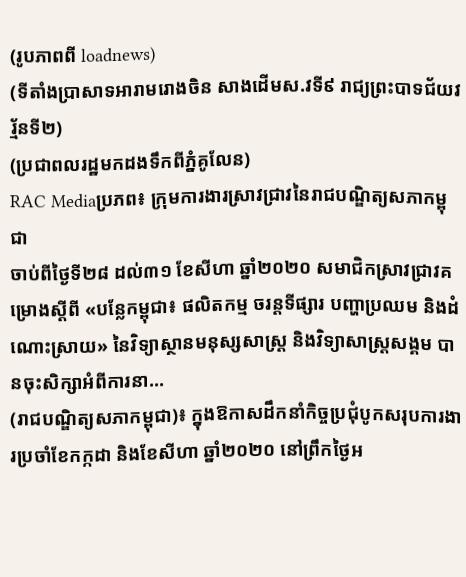(រូបភាពពី loadnews)
(ទីតាំងប្រាសាទអារាមរោងចិន សាងដើមស.វទី៩ រាជ្យព្រះបាទជ័យវរ្ម័នទី២)
(ប្រជាពលរដ្ឋមកដងទឹកពីភ្នំគូលែន)
RAC Mediaប្រភព៖ ក្រុមការងារស្រាវជ្រាវនៃរាជបណ្ឌិត្យសភាកម្ពុជា
ចាប់ពីថ្ងៃទី២៨ ដល់៣១ ខែសីហា ឆ្នាំ២០២០ សមាជិកស្រាវជ្រាវគម្រោងស្ដីពី «បន្លែកម្ពុជា៖ ផលិតកម្ម ចរន្តទីផ្សារ បញ្ហាប្រឈម និងដំណោះស្រាយ» នៃវិទ្យាស្ថានមនុស្សសាស្ត្រ និងវិទ្យាសាស្ត្រសង្គម បានចុះសិក្សាអំពីការនា...
(រាជបណ្ឌិត្យសភាកម្ពុជា)៖ ក្នុងឱកាសដឹកនាំកិច្ចប្រជុំបូកសរុបការងារប្រចាំខែកក្កដា និងខែសីហា ឆ្នាំ២០២០ នៅព្រឹកថ្ងៃអ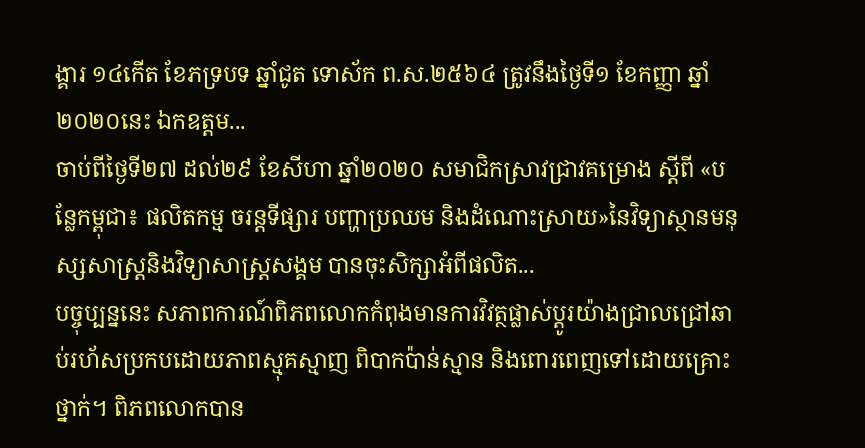ង្គារ ១៤កើត ខែភទ្របទ ឆ្នាំជូត ទោស័ក ព.ស.២៥៦៤ ត្រូវនឹងថ្ងៃទី១ ខែកញ្ញា ឆ្នាំ២០២០នេះ ឯកឧត្តម...
ចាប់ពីថ្ងៃទី២៧ ដល់២៩ ខែសីហា ឆ្នាំ២០២០ សមាជិកស្រាវជ្រាវគម្រោង ស្ដីពី «បន្លែកម្ពុជា៖ ផលិតកម្ម ចរន្តទីផ្សារ បញ្ហាប្រឈម និងដំណោះស្រាយ»នៃវិទ្យាស្ថានមនុស្សសាស្ត្រនិងវិទ្យាសាស្ត្រសង្គម បានចុះសិក្សាអំពីផលិត...
បច្ចុប្បន្ននេះ សភាពការណ៍ពិភពលោកកំពុងមានការវិវត្ថផ្លាស់ប្ដូរយ៉ាងជ្រាលជ្រៅឆាប់រហ័សប្រកបដោយភាពស្មុគស្មាញ ពិបាកប៉ាន់ស្មាន និងពោរពេញទៅដោយគ្រោះថ្នាក់។ ពិភពលោកបាន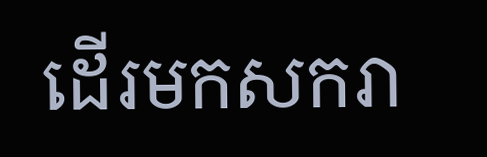ដើរមកសករា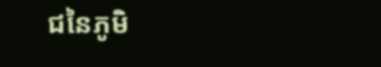ជនៃភូមិ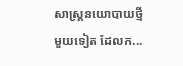សាស្រ្តនយោបាយថ្មីមួយទៀត ដែលក...